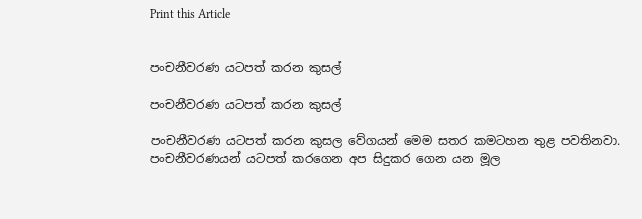Print this Article


පංචනීවරණ යටපත් කරන කුසල්

පංචනීවරණ යටපත් කරන කුසල්

පංචනීවරණ යටපත් කරන කුසල වේගයන් මෙම සතර කමටහන තුළ පවතිනවා. පංචනීවරණයන් යටපත් කරගෙන අප සිදුකර ගෙන යන මූල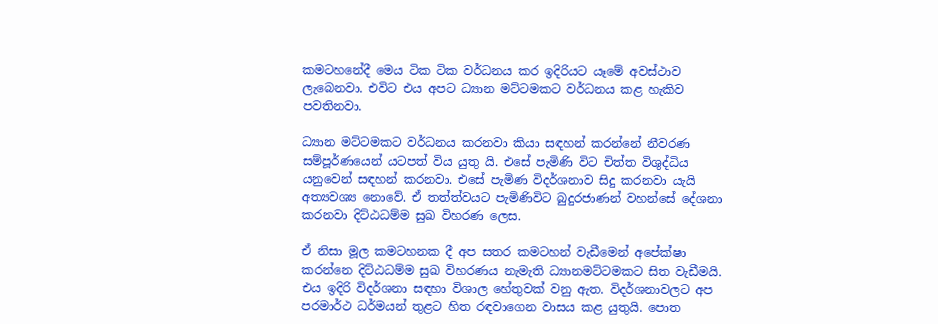කමටහනේදී මෙය ටික ටික වර්ධනය කර ඉදිරියට යෑමේ අවස්ථාව ලැබෙනවා. එවිට එය අපට ධ්‍යාන මට්ටමකට වර්ධනය කළ හැකිව පවතිනවා.

ධ්‍යාන මට්ටමකට වර්ධනය කරනවා කියා සඳහන් කරන්නේ නීවරණ සම්පූර්ණයෙන් යටපත් විය යුතු යි. එසේ පැමිණි විට චිත්ත විශුද්ධිය යනුවෙන් සඳහන් කරනවා. එසේ පැමිණ විදර්ශනාව සිදු කරනවා යැයි අත්‍යවශ්‍ය නොවේ. ඒ තත්ත්වයට පැමිණිවිට බුදුරජාණන් වහන්සේ දේශනා කරනවා දිට්ඨධම්ම සුඛ විහරණ ලෙස.

ඒ නිසා මූල කමටහනක දී අප සතර කමටහන් වැඩීමෙන් අපේක්ෂා කරන්නෙ දිට්ඨධම්ම සුඛ විහරණය නැමැති ධ්‍යානමට්ටමකට සිත වැඩීමයි. එය ඉදිරි විදර්ශනා සඳහා විශාල හේතුවක් වනු ඇත. විදර්ශනාවලට අප පරමාර්ථ ධර්මයන් තුළට හිත රඳවාගෙන වාසය කළ යුතුයි. පොත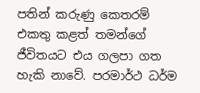පතින් කරුණු කෙතරම් එකතු කළත් තමන්ගේ ජීවිතයට එය ගලපා ගත හැකි නාවේ. පරමාර්ථ ධර්ම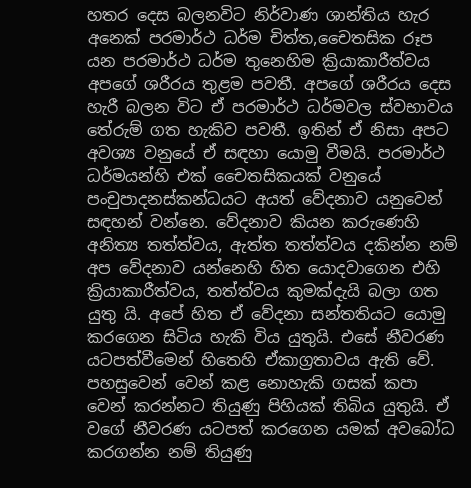හතර දෙස බලනවිට නිර්වාණ ශාන්තිය හැර අනෙක් පරමාර්ථ ධර්ම චිත්ත,චෛතසික රූප යන පරමාර්ථ ධර්ම තුනෙහිම ක්‍රියාකාරීත්වය අපගේ ශරීරය තුළම පවතී. අපගේ ශරීරය දෙස හැරී බලන විට ඒ පරමාර්ථ ධර්මවල ස්වභාවය තේරුම් ගත හැකිව පවතී. ඉතින් ඒ නිසා අපට අවශ්‍ය වනුයේ ඒ සඳහා යොමු වීමයි. පරමාර්ථ ධර්මයන්හි එක් චෛතසිකයක් වනුයේ පංචුපාදනස්කන්ධයට අයත් වේදනාව යනුවෙන් සඳහන් වන්නෙ. වේදනාව කියන කරුණෙහි අනිත්‍ය තත්ත්වය, ඇත්ත තත්ත්වය දකින්න නම් අප වේදනාව යන්නෙහි හිත යොදවාගෙන එහි ක්‍රියාකාරීත්වය, තත්ත්වය කුමක්දැයි බලා ගත යුතු යි. අපේ හිත ඒ වේදනා සන්තතියට යොමු කරගෙන සිටිය හැකි විය යුතුයි. එසේ නීවරණ යටපත්වීමෙන් හිතෙහි ඒකාග්‍රතාවය ඇති වේ. පහසුවෙන් වෙන් කළ නොහැකි ගසක් කපා වෙන් කරන්නට තියුණු පිහියක් තිබිය යුතුයි. ඒ වගේ නීවරණ යටපත් කරගෙන යමක් අවබෝධ කරගන්න නම් තියුණු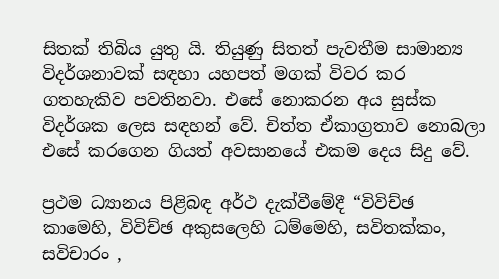සිතක් තිබිය යුතු යි. තියුණු සිතත් පැවතීම සාමාන්‍ය විදර්ශනාවක් සඳහා යහපත් මගක් විවර කර ගතහැකිව පවතිනවා. එසේ නොකරන අය සුස්ක විදර්ශක ලෙස සඳහන් වේ. චිත්ත ඒකාග්‍රතාව නොබලා එසේ කරගෙන ගියත් අවසානයේ එකම දෙය සිදු වේ.

ප්‍රථම ධ්‍යානය පිළිබඳ අර්ථ දැක්වීමේදී “විවිච්ඡ කාමෙහි, විවිච්ඡ අකුසලෙහි ධම්මෙහි, සවිතක්කං, සවිචාරං ,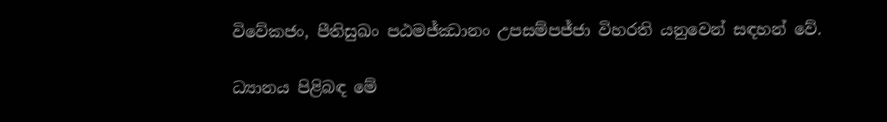විවේකජං, පීතිසුඛං පඨමජ්ඣානං උපසම්පජ්ජා විහරති යනුවෙන් සඳහන් වේ.

ධ්‍යානය පිළිබඳ මේ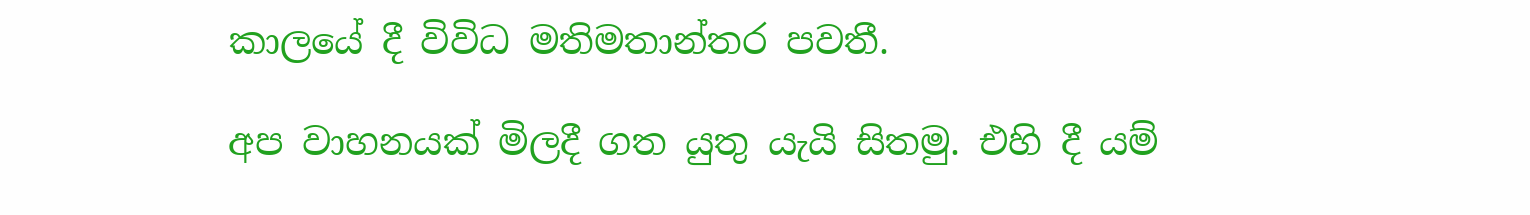කාලයේ දී විවිධ මතිමතාන්තර පවතී.

අප වාහනයක් මිලදී ගත යුතු යැයි සිතමු. එහි දී යම්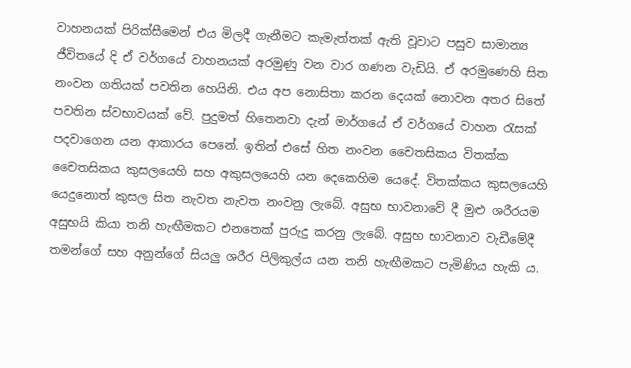වාහනයක් පිරික්සීමෙන් එය මිලදී ගැනීමට කැමැත්තක් ඇති වූවාට පසුව සාමාන්‍ය ජීවිතයේ දි ඒ වර්ගයේ වාහනයක් අරමුණු වන වාර ගණන වැඩියි. ඒ අරමුණෙහි සිත නංවන ගතියක් පවතින හෙයිනි. එය අප නොසිතා කරන දෙයක් නොවන අතර සිතේ පවතින ස්වභාවයක් වේ. පුදුමත් හිතෙනවා දැන් මාර්ගයේ ඒ වර්ගයේ වාහන රැසක් පදවාගෙන යන ආකාරය පෙනේ. ඉතින් එසේ හිත නංවන චෛතසිකය විතක්ක චෛතසිකය කුසලයෙහි සහ අකුසලයෙහි යන දෙකෙහිම යෙදේ. විතක්කය කුසලයෙහි යෙදුනොත් කුසල සිත නැවත නැවත නංවනු ලැබේ. අසුභ භාවනාවේ දී මුළු ශරීරයම අසුභයි කියා තනි හැඟීමකට එනතෙක් පුරුදු කරනු ලැබේ. අසුභ භාවනාව වැඩීමේදී තමන්ගේ සහ අනුන්ගේ සියලු ශරීර පිලිකුල්ය යන තනි හැඟීමකට පැමිණිය හැකි ය.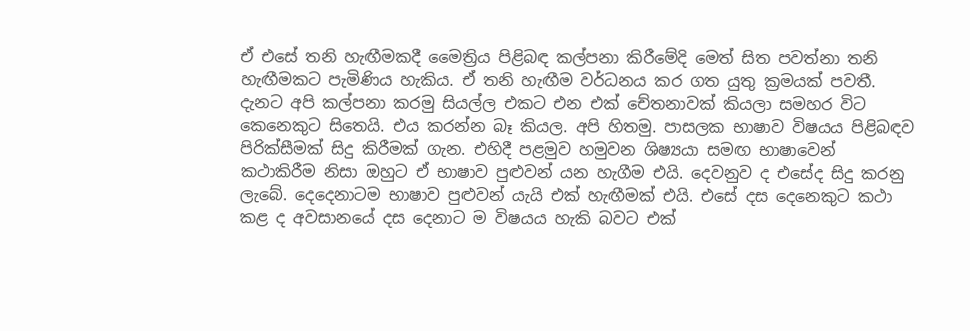ඒ එසේ තනි හැඟීමකදී මෛත්‍රිය පිළිබඳ කල්පනා කිරීමේදි මෙත් සිත පවත්නා තනි හැඟීමකට පැමිණිය හැකිය. ඒ තනි හැඟීම වර්ධනය කර ගත යුතු ක්‍රමයක් පවතී. දැනට අපි කල්පනා කරමු සියල්ල එකට එන එක් චේතනාවක් කියලා සමහර විට කෙනෙකුට සිතෙයි. එය කරන්න බෑ කියල. අපි හිතමු. පාසලක භාෂාව විෂයය පිළිබඳව පිරික්සීමක් සිදු කිරීමක් ගැන. එහිදී පළමුව හමුවන ශිෂ්‍යයා සමඟ භාෂාවෙන් කථාකිරීම නිසා ඔහුට ඒ භාෂාව පුළුවන් යන හැගීම එයි. දෙවනුව ද එසේද සිදු කරනු ලැබේ. දෙදෙනාටම භාෂාව පුළුවන් යැයි එක් හැඟීමක් එයි. එසේ දස දෙනෙකුට කථා කළ ද අවසානයේ දස දෙනාට ම විෂයය හැකි බවට එක්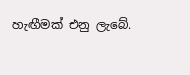හැඟීමක් එනු ලැබේ.